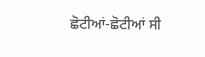ਛੋਟੀਆਂ-ਛੋਟੀਆਂ ਸੀ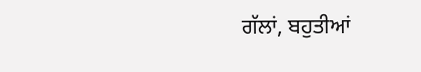ਗੱਲਾਂ, ਬਹੁਤੀਆਂ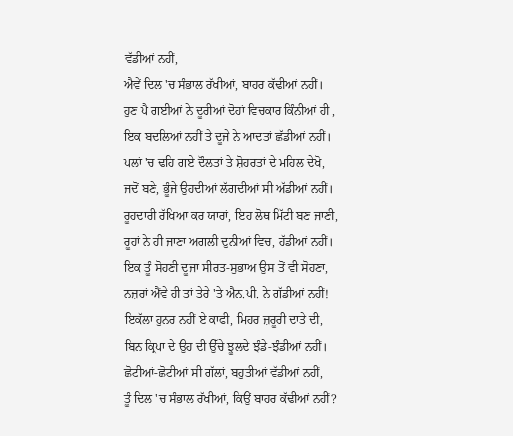ਵੱਡੀਆਂ ਨਹੀਂ,
ਐਵੇਂ ਦਿਲ 'ਚ ਸੰਭਾਲ ਰੱਖੀਆਂ, ਬਾਹਰ ਕੱਢੀਆਂ ਨਹੀਂ।
ਹੁਣ ਪੈ ਗਈਆਂ ਨੇ ਦੂਰੀਆਂ ਦੋਹਾਂ ਵਿਚਕਾਰ ਕਿੰਨੀਆਂ ਹੀ ,
ਇਕ ਬਦਲਿਆਂ ਨਹੀਂ ਤੇ ਦੂਜੇ ਨੇ ਆਦਤਾਂ ਛੱਡੀਆਂ ਨਹੀਂ।
ਪਲਾਂ 'ਚ ਢਹਿ ਗਏ ਦੌਲਤਾਂ ਤੇ ਸ਼ੋਹਰਤਾਂ ਦੇ ਮਹਿਲ ਦੇਖੋ,
ਜਦੋਂ ਬਣੇ, ਭੂੰਜੇ ਉਹਦੀਆਂ ਲੱਗਦੀਆਂ ਸੀ ਅੱਡੀਆਂ ਨਹੀਂ।
ਰੂਹਦਾਰੀ ਰੱਖਿਆ ਕਰ ਯਾਰਾਂ, ਇਹ ਲੋਥ ਮਿੱਟੀ ਬਣ ਜਾਣੀ,
ਰੂਹਾਂ ਨੇ ਹੀ ਜਾਣਾ ਅਗਲੀ ਦੁਨੀਆਂ ਵਿਚ, ਹੱਡੀਆਂ ਨਹੀਂ।
ਇਕ ਤੂੰ ਸੋਹਣੀ ਦੂਜਾ ਸੀਰਤ-ਸੁਭਾਅ ਉਸ ਤੋਂ ਵੀ ਸੋਹਣਾ,
ਨਜ਼ਰਾਂ ਐਂਵੇ ਹੀ ਤਾਂ ਤੇਰੇ 'ਤੇ ਐਨ.ਪੀ. ਨੇ ਗੱਡੀਆਂ ਨਹੀਂ!
ਇਕੱਲਾ ਹੁਨਰ ਨਹੀਂ ਏ ਕਾਫੀ, ਮਿਹਰ ਜ਼ਰੂਰੀ ਦਾਤੇ ਦੀ,
ਬਿਨ ਕ੍ਰਿਪਾ ਦੇ ਉਹ ਦੀ ਉੱਚੇ ਝੂਲਦੇ ਝੰਡੇ-ਝੰਡੀਆਂ ਨਹੀਂ।
ਛੋਟੀਆਂ-ਛੋਟੀਆਂ ਸੀ ਗੱਲਾਂ, ਬਹੁਤੀਆਂ ਵੱਡੀਆਂ ਨਹੀਂ,
ਤੂੰ ਦਿਲ 'ਚ ਸੰਭਾਲ ਰੱਖੀਆਂ, ਕਿਉਂ ਬਾਹਰ ਕੱਢੀਆਂ ਨਹੀਂ?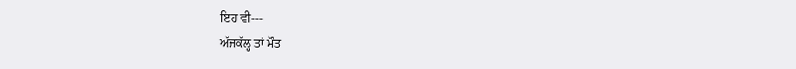ਇਹ ਵੀ---
ਅੱਜਕੱਲ੍ਹ ਤਾਂ ਮੌਤ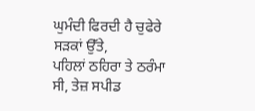ਘੁਮੰਦੀ ਫਿਰਦੀ ਹੈ ਚੁਫੇਰੇ ਸੜਕਾਂ ਉੱਤੇ,
ਪਹਿਲਾਂ ਠਹਿਰਾ ਤੇ ਠਰੰਮਾ ਸੀ, ਤੇਜ਼ ਸਪੀਡ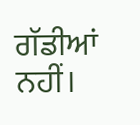ਗੱਡੀਆਂ ਨਹੀਂ।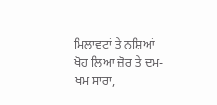ਮਿਲਾਵਟਾਂ ਤੇ ਨਸ਼ਿਆਂ ਖੋਹ ਲਿਆ ਜ਼ੋਰ ਤੇ ਦਮ-ਖਮ ਸਾਰਾ,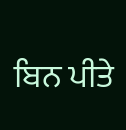ਬਿਨ ਪੀਤੇ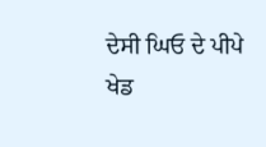ਦੇਸੀ ਘਿਓ ਦੇ ਪੀਪੇ ਖੇਡ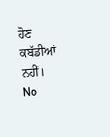ਹੋਣ ਕਬੱਡੀਆਂ ਨਹੀਂ।
No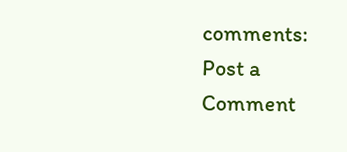comments:
Post a Comment